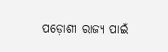ପଡ଼ୋଶୀ ରାଜ୍ଯ ପାଇଁ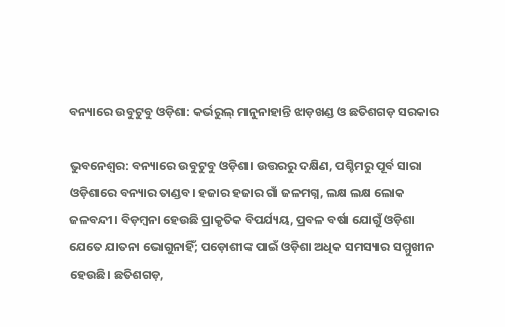ବନ୍ୟାରେ ଉବୁଟୁବୁ ଓଡ଼ିଶା: କର୍ଭରୁଲ୍‍ ମାନୁନାହାନ୍ତି ଝାଡ଼ଖଣ୍ଡ ଓ ଛତିଶଗଡ଼ ସରକାର

ଭୁବନେଶ୍ୱର: ବନ୍ୟାରେ ଉବୁଟୁବୁ ଓଡ଼ିଶା। ଉତ୍ତରରୁ ଦକ୍ଷିଣ, ପଶ୍ଚିମରୁ ପୂର୍ବ ସାରା ଓଡ଼ିଶାରେ ବନ୍ୟାର ତାଣ୍ଡବ। ହଜାର ହଜାର ଗାଁ ଜଳମଗ୍ନ, ଲକ୍ଷ ଲକ୍ଷ ଲୋକ ଜଳବନ୍ଦୀ। ବିଡ଼ମ୍ବନା ହେଉଛି ପ୍ରାକୃତିକ ବିପର୍ଯ୍ୟୟ, ପ୍ରବଳ ବର୍ଷା ଯୋଗୁଁ ଓଡ଼ିଶା ଯେତେ ଯାତନା ଭୋଗୁନାହିଁ; ପଡ଼ୋଶୀଙ୍କ ପାଇଁ ଓଡ଼ିଶା ଅଧିକ ସମସ୍ୟାର ସମ୍ମୁଖୀନ ହେଉଛି। ଛତିଶଗଡ଼,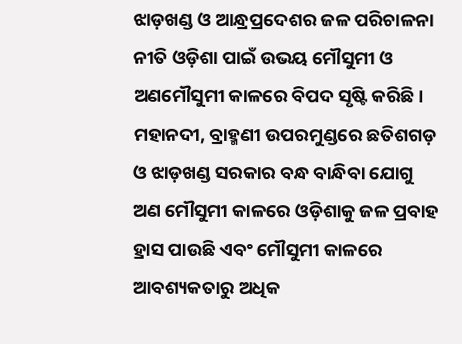ଝାଡ଼ଖଣ୍ଡ ଓ ଆନ୍ଧ୍ରପ୍ରଦେଶର ଜଳ ପରିଚାଳନା ନୀତି ଓଡ଼ିଶା ପାଇଁ ଉଭୟ ମୌସୁମୀ ଓ ଅଣମୌସୁମୀ କାଳରେ ବିପଦ ସୃଷ୍ଟି କରିଛି। ମହାନଦୀ, ବ୍ରାହ୍ମଣୀ ଉପରମୁଣ୍ଡରେ ଛତିଶଗଡ଼ ଓ ଝାଡ଼ଖଣ୍ଡ ସରକାର ବନ୍ଧ ବାନ୍ଧିବା ଯୋଗୁ ଅଣ ମୌସୁମୀ କାଳରେ ଓଡ଼ିଶାକୁ ଜଳ ପ୍ରବାହ ହ୍ରାସ ପାଉଛି ଏବଂ ମୌସୁମୀ କାଳରେ ଆବଶ୍ୟକତାରୁ ଅଧିକ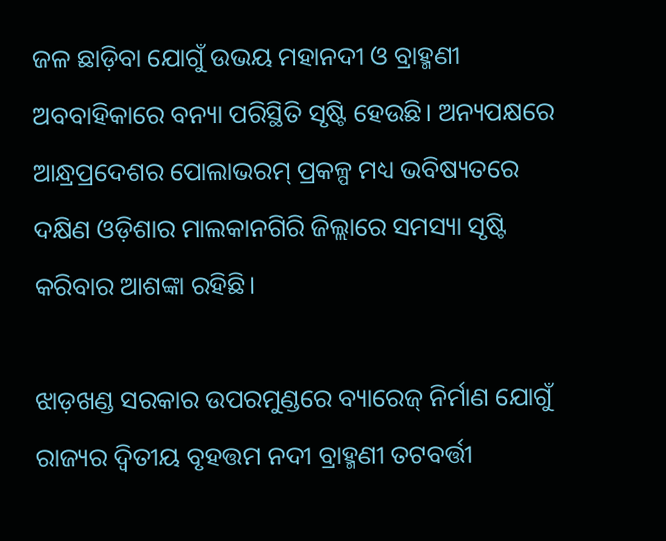ଜଳ ଛାଡ଼ିବା ଯୋଗୁଁ ଉଭୟ ମହାନଦୀ ଓ ବ୍ରାହ୍ମଣୀ ଅବବାହିକାରେ ବନ୍ୟା ପରିସ୍ଥିତି ସୃଷ୍ଟି ହେଉଛି। ଅନ୍ୟପକ୍ଷରେ ଆନ୍ଧ୍ରପ୍ରଦେଶର ପୋଲାଭରମ୍‍ ପ୍ରକଳ୍ପ ମଧ୍ୟ ଭବିଷ୍ୟତରେ ଦକ୍ଷିଣ ଓଡ଼ିଶାର ମାଲକାନଗିରି ଜିଲ୍ଲାରେ ସମସ୍ୟା ସୃଷ୍ଟି କରିବାର ଆଶଙ୍କା ରହିଛି।

ଝାଡ଼ଖଣ୍ଡ ସରକାର ଉପରମୁଣ୍ଡରେ ବ୍ୟାରେଜ୍‍ ନିର୍ମାଣ ଯୋଗୁଁ ରାଜ୍ୟର ଦ୍ୱିତୀୟ ବୃହତ୍ତମ ନଦୀ ବ୍ରାହ୍ମଣୀ ତଟବର୍ତ୍ତୀ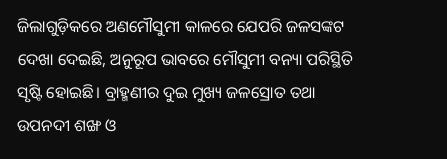ଜିଲାଗୁଡ଼ିକରେ ଅଣମୌସୁମୀ କାଳରେ ଯେପରି ଜଳସଙ୍କଟ ଦେଖା ଦେଇଛି, ଅନୁରୂପ ଭାବରେ ମୌସୁମୀ ବନ୍ୟା ପରିସ୍ଥିତି ସୃଷ୍ଟି ହୋଇଛି। ବ୍ରାହ୍ମଣୀର ଦୁଇ ମୁଖ୍ୟ ଜଳସ୍ରୋତ ତଥା ଉପନଦୀ ଶଙ୍ଖ ଓ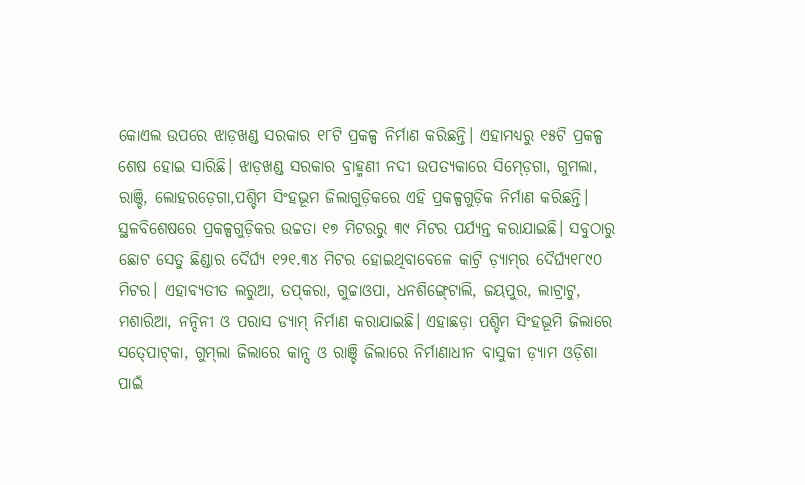କୋଏଲ ଉପରେ ଝାଡ଼ଖଣ୍ଡ ସରକାର ୧୮ଟି ପ୍ରକଳ୍ପ ନିର୍ମାଣ କରିଛନ୍ତି। ଏହାମଧ୍ୟରୁ ୧୫ଟି ପ୍ରକଳ୍ପ ଶେଷ ହୋଇ ସାରିଛି। ଝାଡ଼ଖଣ୍ଡ ସରକାର ବ୍ରାହ୍ମଣୀ ନଦୀ ଉପତ୍ୟକାରେ ସିମ୍‍ଡ଼େଗା, ଗୁମଲା, ରାଞ୍ଚି, ଲୋହରଡ଼େଗା,ପଶ୍ଚିମ ସିଂହଭୂମ ଜିଲାଗୁଡ଼ିକରେ ଏହି ପ୍ରକଳ୍ପଗୁଡ଼ିକ ନିର୍ମାଣ କରିଛନ୍ତି। ସ୍ଥଳବିଶେଷରେ ପ୍ରକଳ୍ପଗୁଡ଼ିକର ଉଚ୍ଚତା ୧୭ ମିଟରରୁ ୩୯ ମିଟର ପର୍ଯ୍ୟନ୍ତ କରାଯାଇଛି। ସବୁଠାରୁ ଛୋଟ ସେତୁ ଛିଣ୍ଡାର ଦୈର୍ଘ୍ୟ ୧୨୧.୩୪ ମିଟର ହୋଇଥିବାବେଳେ କାଟ୍ରି ଡ଼୍ୟାମ୍‍ର ଦୈର୍ଘ୍ୟ୧୮୯୦ ମିଟର। ଏହାବ୍ୟତୀତ ଲରୁଆ, ତପ୍‍କରା, ଗୁଚ୍ଚାଓପା, ଧନଶିଙ୍ଗ୍‍ଟୋଲି, ଜୟପୁର, ଲାଟ୍ରାଟୁ, ମଶାରିଆ, ନନ୍ଦିନୀ ଓ ପରାସ ଡ୍ୟାମ୍‍ ନିର୍ମାଣ କରାଯାଇଛି। ଏହାଛଡ଼ା ପଶ୍ଚିମ ସିଂହଭୂମି ଜିଲାରେ ସତ୍‍ପୋଟ୍‍କା, ଗୁମ୍‍ଲା ଜିଲାରେ କାନ୍ସ ଓ ରାଞ୍ଚି ଜିଲାରେ ନିର୍ମାଣାଧୀନ ବାସୁକୀ ଡ଼୍ୟାମ ଓଡ଼ିଶା ପାଇଁ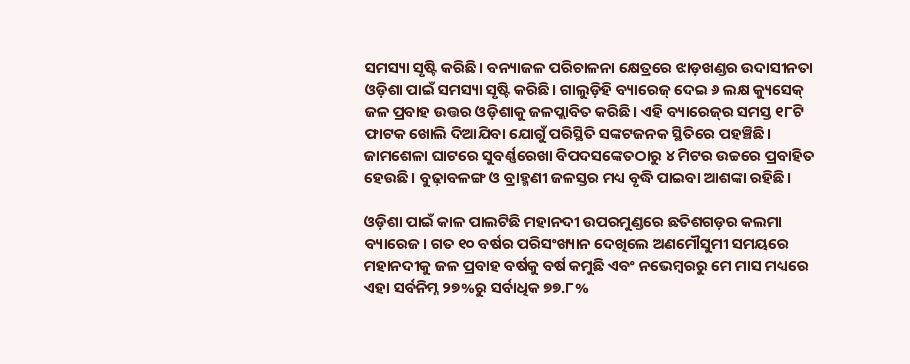ସମସ୍ୟା ସୃଷ୍ଟି କରିଛି। ବନ୍ୟାଜଳ ପରିଚାଳନା କ୍ଷେତ୍ରରେ ଝାଡ଼ଖଣ୍ଡର ଉଦାସୀନତା ଓଡ଼ିଶା ପାଇଁ ସମସ୍ୟା ସୃଷ୍ଟି କରିଛି। ଗାଲୁଡ଼ିହି ବ୍ୟାରେଜ୍‍ ଦେଇ ୬ ଲକ୍ଷ କ୍ୟୁସେକ୍‍ ଜଳ ପ୍ରବାହ ଉତ୍ତର ଓଡ଼ିଶାକୁ ଜଳପ୍ଲାବିତ କରିଛି। ଏହି ବ୍ୟାରେଜ୍‍ର ସମସ୍ତ ୧୮ଟି ଫାଟକ ଖୋଲି ଦିଆଯିବା ଯୋଗୁଁ ପରିସ୍ଥିତି ସଙ୍କଟଜନକ ସ୍ଥିତିରେ ପହଞ୍ଚିଛି। ଜାମଶେଳା ଘାଟରେ ସୁବର୍ଣ୍ଣରେଖା ବିପଦସଙ୍କେତଠାରୁ ୪ ମିଟର ଉଚ୍ଚରେ ପ୍ରବାହିତ ହେଉଛି। ବୁଢ଼ାବଳଙ୍ଗ ଓ ବ୍ରାହ୍ମଣୀ ଜଳସ୍ତର ମଧ୍ୟ ବୃଦ୍ଧି ପାଇବା ଆଶଙ୍କା ରହିଛି।

ଓଡ଼ିଶା ପାଇଁ କାଳ ପାଲଟିଛି ମହାନଦୀ ଉପରମୁଣ୍ଡରେ ଛତିଶଗଡ଼ର କଲମା ବ୍ୟାରେଜ। ଗତ ୧୦ ବର୍ଷର ପରିସଂଖ୍ୟାନ ଦେଖିଲେ ଅଣମୌସୁମୀ ସମୟରେ ମହାନଦୀକୁ ଜଳ ପ୍ରବାହ ବର୍ଷକୁ ବର୍ଷ କମୁଛି ଏବଂ ନଭେମ୍ବରରୁ ମେ ମାସ ମଧ୍ୟରେ ଏହା ସର୍ବନିମ୍ନ ୨୭%ରୁ ସର୍ବାଧିକ ୭୭.୮%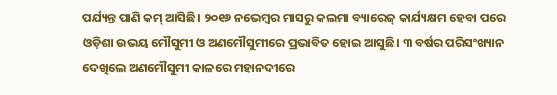ପର୍ଯ୍ୟନ୍ତ ପାଣି କମ୍‍ ଆସିଛି। ୨୦୧୬ ନଭେମ୍ବର ମାସରୁ କଲମା ବ୍ୟାରେଜ୍‍ କାର୍ଯ୍ୟକ୍ଷମ ହେବା ପରେ ଓଡ଼ିଶା ଉଭୟ ମୌସୁମୀ ଓ ଅଣମୌସୁମୀରେ ପ୍ରଭାବିତ ହୋଇ ଆସୁଛି। ୩ ବର୍ଷର ପରିସଂଖ୍ୟାନ ଦେଖିଲେ ଅଣମୌସୁମୀ କାଳରେ ମହାନଦୀରେ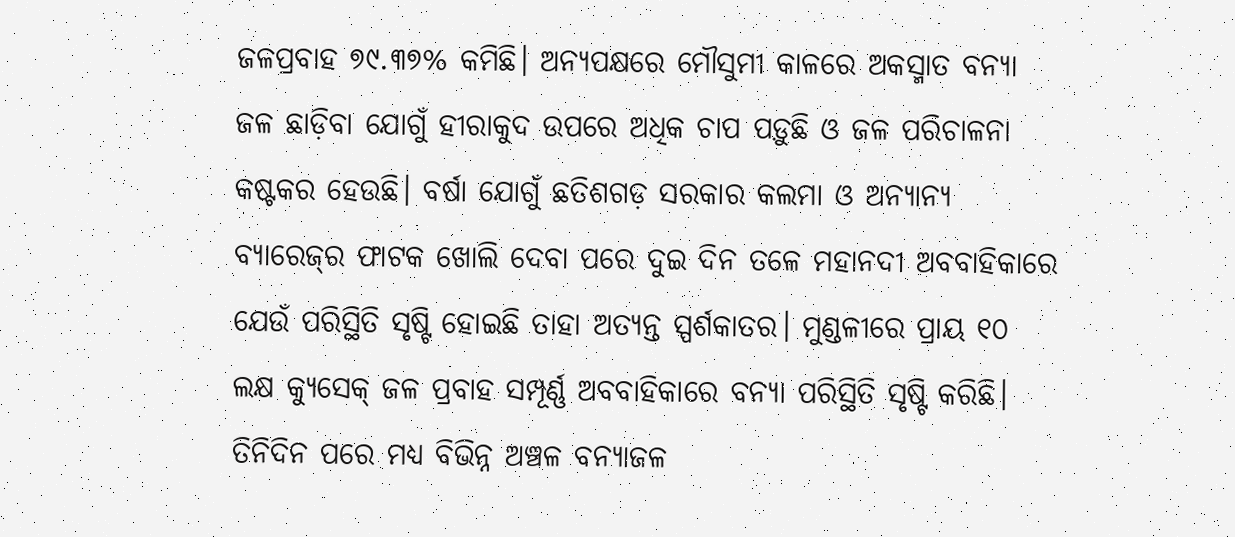ଜଳପ୍ରବାହ ୭୯.୩୭% କମିଛି। ଅନ୍ୟପକ୍ଷରେ ମୌସୁମୀ କାଳରେ ଅକସ୍ମାତ ବନ୍ୟା ଜଳ ଛାଡ଼ିବା ଯୋଗୁଁ ହୀରାକୁଦ ଉପରେ ଅଧିକ ଚାପ ପଡ଼ୁଛି ଓ ଜଳ ପରିଚାଳନା କଷ୍ଟକର ହେଉଛି। ବର୍ଷା ଯୋଗୁଁ ଛତିଶଗଡ଼ ସରକାର କଲମା ଓ ଅନ୍ୟାନ୍ୟ ବ୍ୟାରେଜ୍‍ର ଫାଟକ ଖୋଲି ଦେବା ପରେ ଦୁଇ ଦିନ ତଳେ ମହାନଦୀ ଅବବାହିକାରେ ଯେଉଁ ପରିସ୍ଥିତି ସୃଷ୍ଟି ହୋଇଛି ତାହା ଅତ୍ୟନ୍ତ ସ୍ପର୍ଶକାତର। ମୁଣ୍ଡଳୀରେ ପ୍ରାୟ ୧୦ ଲକ୍ଷ କ୍ୟୁସେକ୍‍ ଜଳ ପ୍ରବାହ ସମ୍ପୂର୍ଣ୍ଣ ଅବବାହିକାରେ ବନ୍ୟା ପରିସ୍ଥିତି ସୃଷ୍ଟି କରିଛି। ତିନିଦିନ ପରେ ମଧ୍ୟ ବିଭିନ୍ନ ଅଞ୍ଚଳ ବନ୍ୟାଜଳ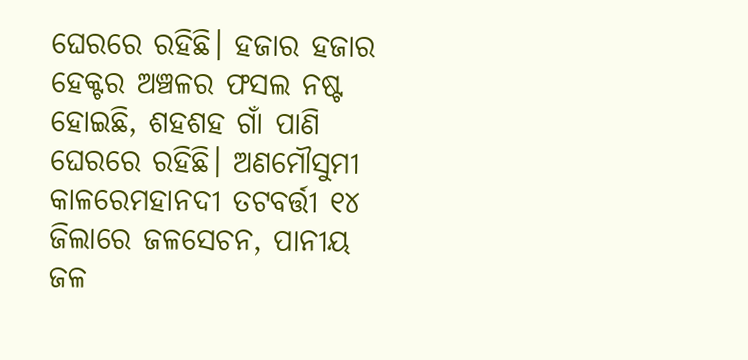ଘେରରେ ରହିଛି। ହଜାର ହଜାର ହେକ୍ଟର ଅଞ୍ଚଳର ଫସଲ ନଷ୍ଟ ହୋଇଛି, ଶହଶହ ଗାଁ ପାଣି ଘେରରେ ରହିଛି। ଅଣମୌସୁମୀ କାଳରେମହାନଦୀ ତଟବର୍ତ୍ତୀ ୧୪ ଜିଲାରେ ଜଳସେଚନ, ପାନୀୟ ଜଳ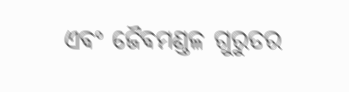ଏବଂ ଜୈବମଣ୍ଡଳ ଗୁରୁତର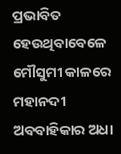ପ୍ରଭାବିତ ହେଉଥିବାବେଳେ ମୌସୁମୀ କାଳରେ ମହାନଦୀ ଅବବାହିକାର ଅଧା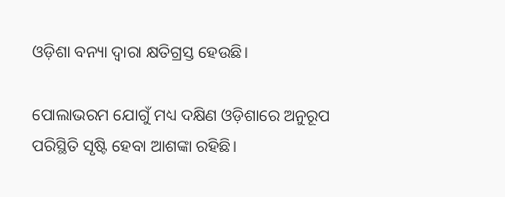ଓଡ଼ିଶା ବନ୍ୟା ଦ୍ୱାରା କ୍ଷତିଗ୍ରସ୍ତ ହେଉଛି।

ପୋଲାଭରମ ଯୋଗୁଁ ମଧ୍ୟ ଦକ୍ଷିଣ ଓଡ଼ିଶାରେ ଅନୁରୂପ ପରିସ୍ଥିତି ସୃଷ୍ଟି ହେବା ଆଶଙ୍କା ରହିଛି।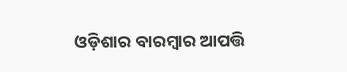ଓଡ଼ିଶାର ବାରମ୍ବାର ଆପତ୍ତି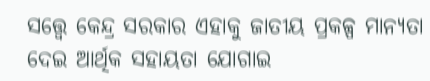ସତ୍ତ୍ବେ କେନ୍ଦ୍ର ସରକାର ଏହାକୁ ଜାତୀୟ ପ୍ରକଳ୍ପ ମାନ୍ୟତା ଦେଇ ଆର୍ଥିକ ସହାୟତା ଯୋଗାଇ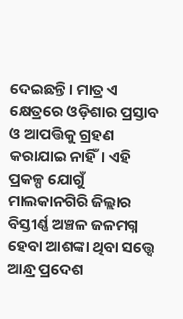ଦେଇଛନ୍ତି। ମାତ୍ର ଏ କ୍ଷେତ୍ରରେ ଓଡ଼ିଶାର ପ୍ରସ୍ତାବ ଓ ଆପତ୍ତିକୁ ଗ୍ରହଣ କରାଯାଇ ନାହିଁ। ଏହି ପ୍ରକଳ୍ପ ଯୋଗୁଁ ମାଲକାନଗିରି ଜିଲ୍ଲାର ବିସ୍ତୀର୍ଣ୍ଣ ଅଞ୍ଚଳ ଜଳମଗ୍ନ ହେବା ଆଶଙ୍କା ଥିବା ସତ୍ତ୍ବେ ଆନ୍ଧ୍ର ପ୍ରଦେଶ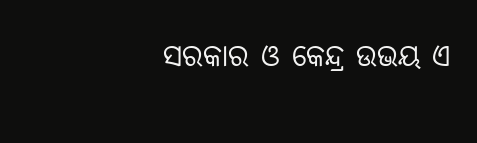ସରକାର ଓ କେନ୍ଦ୍ର ଉଭୟ ଏ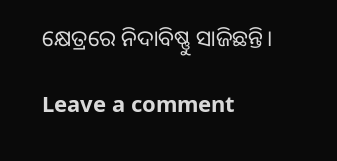କ୍ଷେତ୍ରରେ ନିଦାବିଷ୍ଣୁ ସାଜିଛନ୍ତି।

Leave a comment